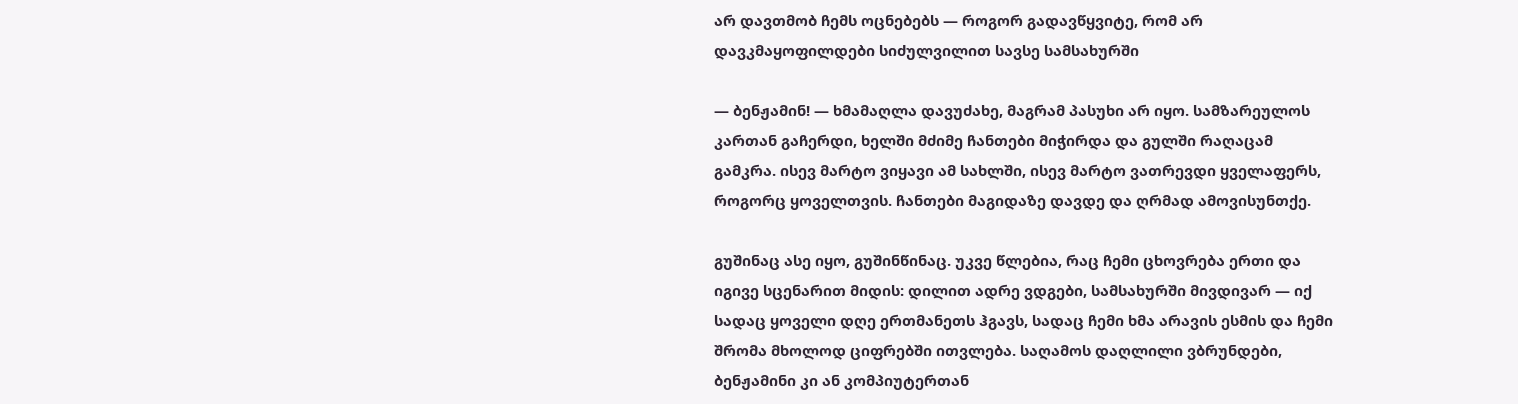არ დავთმობ ჩემს ოცნებებს — როგორ გადავწყვიტე, რომ არ დავკმაყოფილდები სიძულვილით სავსე სამსახურში

— ბენჟამინ! — ხმამაღლა დავუძახე, მაგრამ პასუხი არ იყო. სამზარეულოს კართან გაჩერდი, ხელში მძიმე ჩანთები მიჭირდა და გულში რაღაცამ გამკრა. ისევ მარტო ვიყავი ამ სახლში, ისევ მარტო ვათრევდი ყველაფერს, როგორც ყოველთვის. ჩანთები მაგიდაზე დავდე და ღრმად ამოვისუნთქე.

გუშინაც ასე იყო, გუშინწინაც. უკვე წლებია, რაც ჩემი ცხოვრება ერთი და იგივე სცენარით მიდის: დილით ადრე ვდგები, სამსახურში მივდივარ — იქ სადაც ყოველი დღე ერთმანეთს ჰგავს, სადაც ჩემი ხმა არავის ესმის და ჩემი შრომა მხოლოდ ციფრებში ითვლება. საღამოს დაღლილი ვბრუნდები, ბენჟამინი კი ან კომპიუტერთან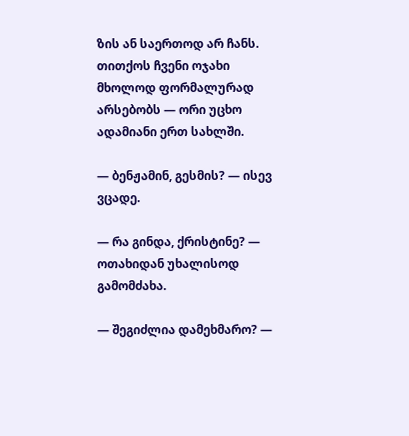ზის ან საერთოდ არ ჩანს. თითქოს ჩვენი ოჯახი მხოლოდ ფორმალურად არსებობს — ორი უცხო ადამიანი ერთ სახლში.

— ბენჟამინ, გესმის? — ისევ ვცადე.

— რა გინდა, ქრისტინე? — ოთახიდან უხალისოდ გამომძახა.

— შეგიძლია დამეხმარო? —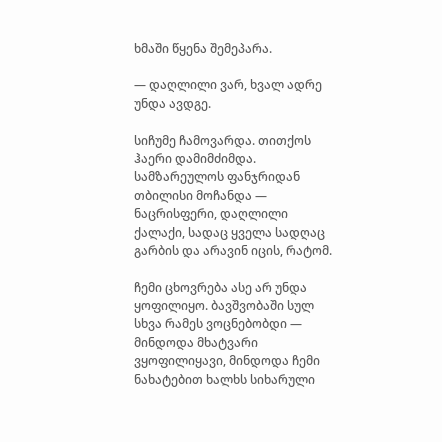ხმაში წყენა შემეპარა.

— დაღლილი ვარ, ხვალ ადრე უნდა ავდგე.

სიჩუმე ჩამოვარდა. თითქოს ჰაერი დამიმძიმდა. სამზარეულოს ფანჯრიდან თბილისი მოჩანდა — ნაცრისფერი, დაღლილი ქალაქი, სადაც ყველა სადღაც გარბის და არავინ იცის, რატომ.

ჩემი ცხოვრება ასე არ უნდა ყოფილიყო. ბავშვობაში სულ სხვა რამეს ვოცნებობდი — მინდოდა მხატვარი ვყოფილიყავი, მინდოდა ჩემი ნახატებით ხალხს სიხარული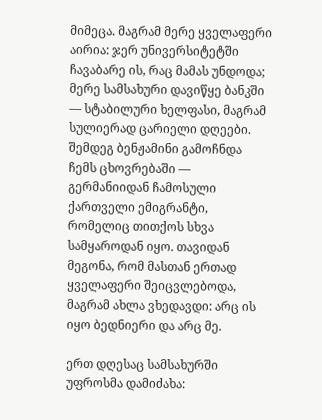მიმეცა. მაგრამ მერე ყველაფერი აირია: ჯერ უნივერსიტეტში ჩავაბარე ის, რაც მამას უნდოდა; მერე სამსახური დავიწყე ბანკში — სტაბილური ხელფასი, მაგრამ სულიერად ცარიელი დღეები. შემდეგ ბენჟამინი გამოჩნდა ჩემს ცხოვრებაში — გერმანიიდან ჩამოსული ქართველი ემიგრანტი, რომელიც თითქოს სხვა სამყაროდან იყო. თავიდან მეგონა, რომ მასთან ერთად ყველაფერი შეიცვლებოდა, მაგრამ ახლა ვხედავდი: არც ის იყო ბედნიერი და არც მე.

ერთ დღესაც სამსახურში უფროსმა დამიძახა: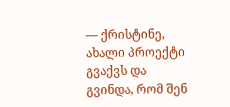— ქრისტინე, ახალი პროექტი გვაქვს და გვინდა, რომ შენ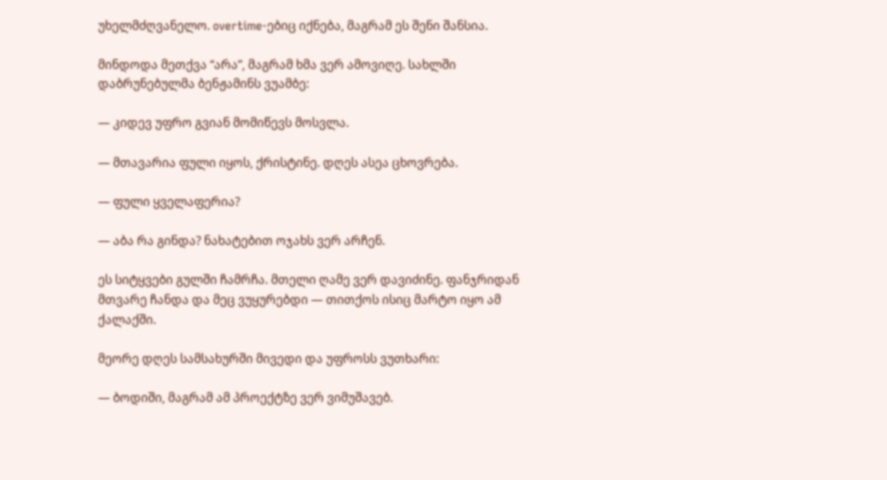უხელმძღვანელო. overtime-ებიც იქნება, მაგრამ ეს შენი შანსია.

მინდოდა მეთქვა “არა”, მაგრამ ხმა ვერ ამოვიღე. სახლში დაბრუნებულმა ბენჟამინს ვუამბე:

— კიდევ უფრო გვიან მომიწევს მოსვლა.

— მთავარია ფული იყოს, ქრისტინე. დღეს ასეა ცხოვრება.

— ფული ყველაფერია?

— აბა რა გინდა? ნახატებით ოჯახს ვერ არჩენ.

ეს სიტყვები გულში ჩამრჩა. მთელი ღამე ვერ დავიძინე. ფანჯრიდან მთვარე ჩანდა და მეც ვუყურებდი — თითქოს ისიც მარტო იყო ამ ქალაქში.

მეორე დღეს სამსახურში მივედი და უფროსს ვუთხარი:

— ბოდიში, მაგრამ ამ პროექტზე ვერ ვიმუშავებ.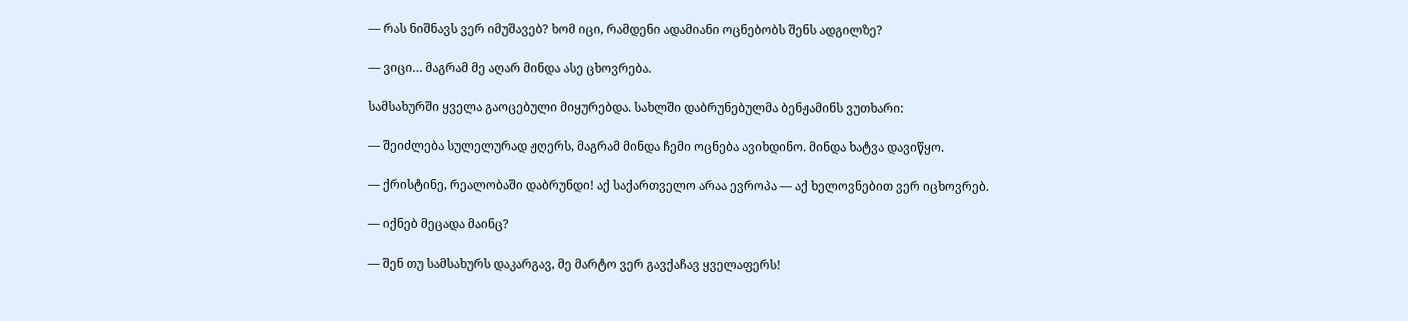— რას ნიშნავს ვერ იმუშავებ? ხომ იცი, რამდენი ადამიანი ოცნებობს შენს ადგილზე?

— ვიცი… მაგრამ მე აღარ მინდა ასე ცხოვრება.

სამსახურში ყველა გაოცებული მიყურებდა. სახლში დაბრუნებულმა ბენჟამინს ვუთხარი:

— შეიძლება სულელურად ჟღერს, მაგრამ მინდა ჩემი ოცნება ავიხდინო. მინდა ხატვა დავიწყო.

— ქრისტინე, რეალობაში დაბრუნდი! აქ საქართველო არაა ევროპა — აქ ხელოვნებით ვერ იცხოვრებ.

— იქნებ მეცადა მაინც?

— შენ თუ სამსახურს დაკარგავ, მე მარტო ვერ გავქაჩავ ყველაფერს!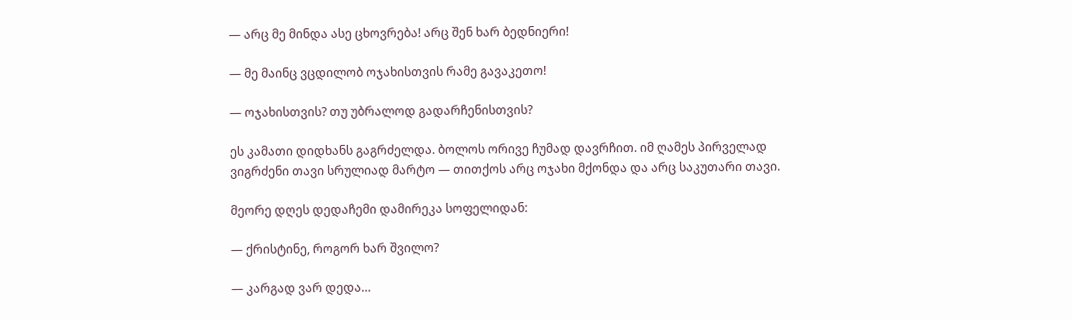— არც მე მინდა ასე ცხოვრება! არც შენ ხარ ბედნიერი!

— მე მაინც ვცდილობ ოჯახისთვის რამე გავაკეთო!

— ოჯახისთვის? თუ უბრალოდ გადარჩენისთვის?

ეს კამათი დიდხანს გაგრძელდა. ბოლოს ორივე ჩუმად დავრჩით. იმ ღამეს პირველად ვიგრძენი თავი სრულიად მარტო — თითქოს არც ოჯახი მქონდა და არც საკუთარი თავი.

მეორე დღეს დედაჩემი დამირეკა სოფელიდან:

— ქრისტინე, როგორ ხარ შვილო?

— კარგად ვარ დედა…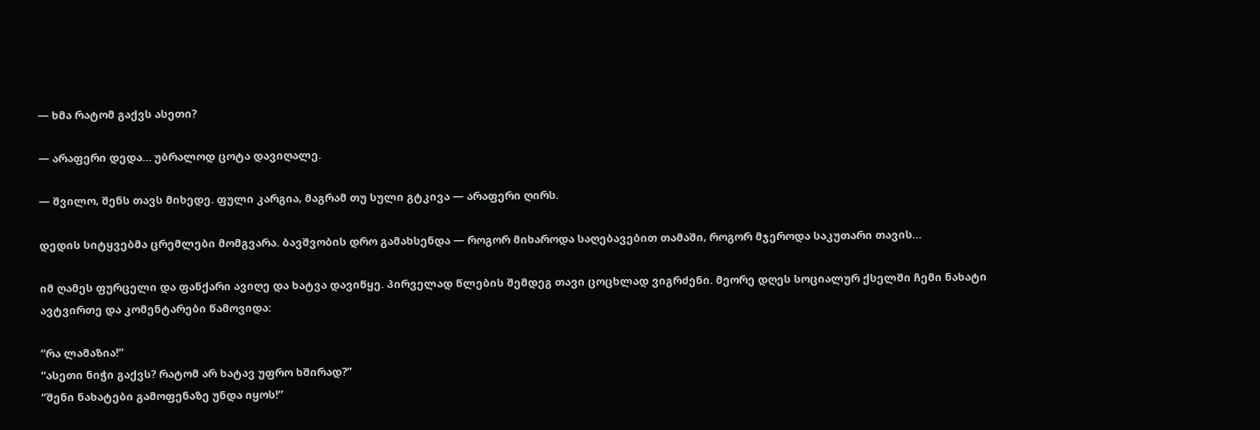— ხმა რატომ გაქვს ასეთი?

— არაფერი დედა… უბრალოდ ცოტა დავიღალე.

— შვილო, შენს თავს მიხედე. ფული კარგია, მაგრამ თუ სული გტკივა — არაფერი ღირს.

დედის სიტყვებმა ცრემლები მომგვარა. ბავშვობის დრო გამახსენდა — როგორ მიხაროდა საღებავებით თამაში, როგორ მჯეროდა საკუთარი თავის…

იმ ღამეს ფურცელი და ფანქარი ავიღე და ხატვა დავიწყე. პირველად წლების შემდეგ თავი ცოცხლად ვიგრძენი. მეორე დღეს სოციალურ ქსელში ჩემი ნახატი ავტვირთე და კომენტარები წამოვიდა:

“რა ლამაზია!”
“ასეთი ნიჭი გაქვს? რატომ არ ხატავ უფრო ხშირად?”
“შენი ნახატები გამოფენაზე უნდა იყოს!”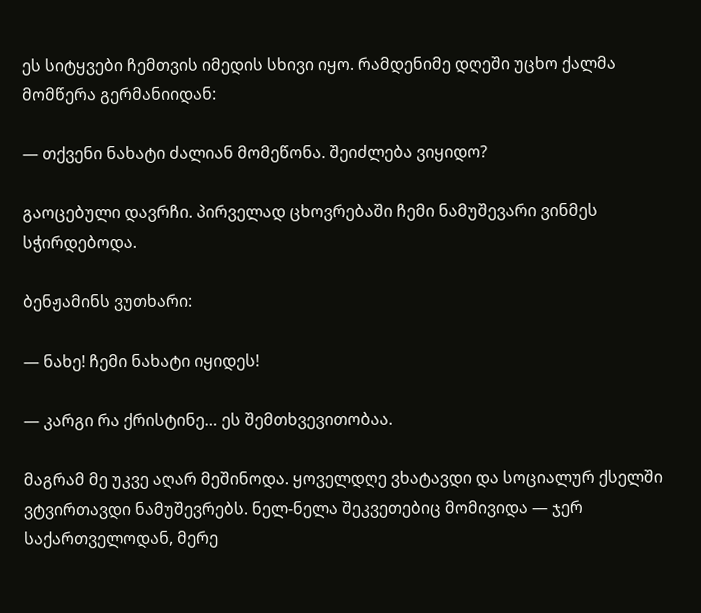ეს სიტყვები ჩემთვის იმედის სხივი იყო. რამდენიმე დღეში უცხო ქალმა მომწერა გერმანიიდან:

— თქვენი ნახატი ძალიან მომეწონა. შეიძლება ვიყიდო?

გაოცებული დავრჩი. პირველად ცხოვრებაში ჩემი ნამუშევარი ვინმეს სჭირდებოდა.

ბენჟამინს ვუთხარი:

— ნახე! ჩემი ნახატი იყიდეს!

— კარგი რა ქრისტინე… ეს შემთხვევითობაა.

მაგრამ მე უკვე აღარ მეშინოდა. ყოველდღე ვხატავდი და სოციალურ ქსელში ვტვირთავდი ნამუშევრებს. ნელ-ნელა შეკვეთებიც მომივიდა — ჯერ საქართველოდან, მერე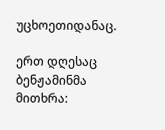უცხოეთიდანაც.

ერთ დღესაც ბენჟამინმა მითხრა: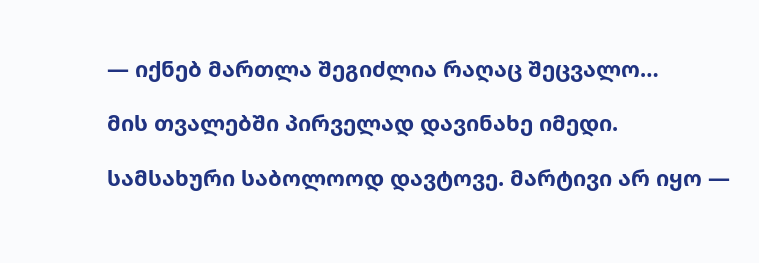— იქნებ მართლა შეგიძლია რაღაც შეცვალო…

მის თვალებში პირველად დავინახე იმედი.

სამსახური საბოლოოდ დავტოვე. მარტივი არ იყო —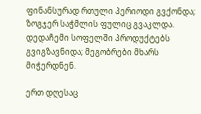ფინანსურად რთული პერიოდი გვქონდა; ზოგჯერ საჭმლის ფულიც გვაკლდა. დედაჩემი სოფელში პროდუქტებს გვიგზავნიდა; მეგობრები მხარს მიჭერდნენ.

ერთ დღესაც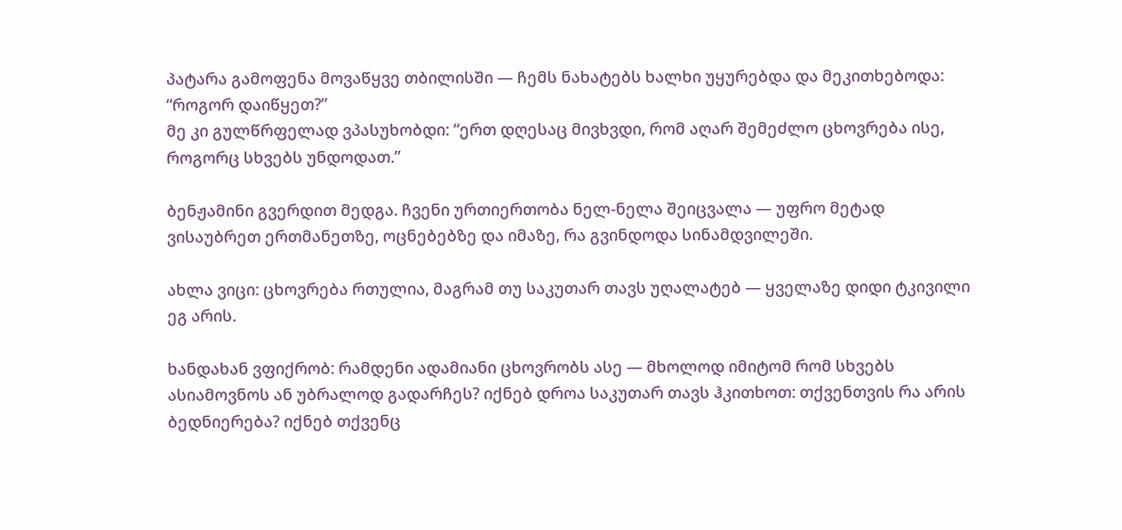პატარა გამოფენა მოვაწყვე თბილისში — ჩემს ნახატებს ხალხი უყურებდა და მეკითხებოდა: “როგორ დაიწყეთ?”
მე კი გულწრფელად ვპასუხობდი: “ერთ დღესაც მივხვდი, რომ აღარ შემეძლო ცხოვრება ისე, როგორც სხვებს უნდოდათ.”

ბენჟამინი გვერდით მედგა. ჩვენი ურთიერთობა ნელ-ნელა შეიცვალა — უფრო მეტად ვისაუბრეთ ერთმანეთზე, ოცნებებზე და იმაზე, რა გვინდოდა სინამდვილეში.

ახლა ვიცი: ცხოვრება რთულია, მაგრამ თუ საკუთარ თავს უღალატებ — ყველაზე დიდი ტკივილი ეგ არის.

ხანდახან ვფიქრობ: რამდენი ადამიანი ცხოვრობს ასე — მხოლოდ იმიტომ რომ სხვებს ასიამოვნოს ან უბრალოდ გადარჩეს? იქნებ დროა საკუთარ თავს ჰკითხოთ: თქვენთვის რა არის ბედნიერება? იქნებ თქვენც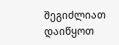შეგიძლიათ დაიწყოთ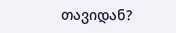თავიდან?